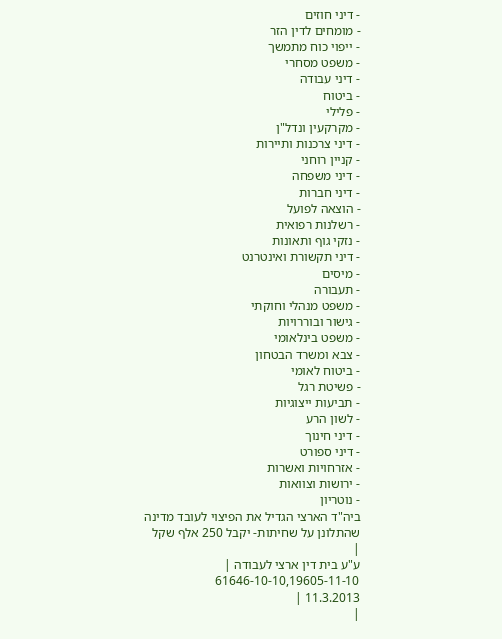- דיני חוזים
- מומחים לדין הזר
- ייפוי כוח מתמשך
- משפט מסחרי
- דיני עבודה
- ביטוח
- פלילי
- מקרקעין ונדל"ן
- דיני צרכנות ותיירות
- קניין רוחני
- דיני משפחה
- דיני חברות
- הוצאה לפועל
- רשלנות רפואית
- נזקי גוף ותאונות
- דיני תקשורת ואינטרנט
- מיסים
- תעבורה
- משפט מנהלי וחוקתי
- גישור ובוררויות
- משפט בינלאומי
- צבא ומשרד הבטחון
- ביטוח לאומי
- פשיטת רגל
- תביעות ייצוגיות
- לשון הרע
- דיני חינוך
- דיני ספורט
- אזרחויות ואשרות
- ירושות וצוואות
- נוטריון
ביה"ד הארצי הגדיל את הפיצוי לעובד מדינה שהתלונן על שחיתות- יקבל 250 אלף שקל
|
ע"ע בית דין ארצי לעבודה |
61646-10-10,19605-11-10
11.3.2013 |
|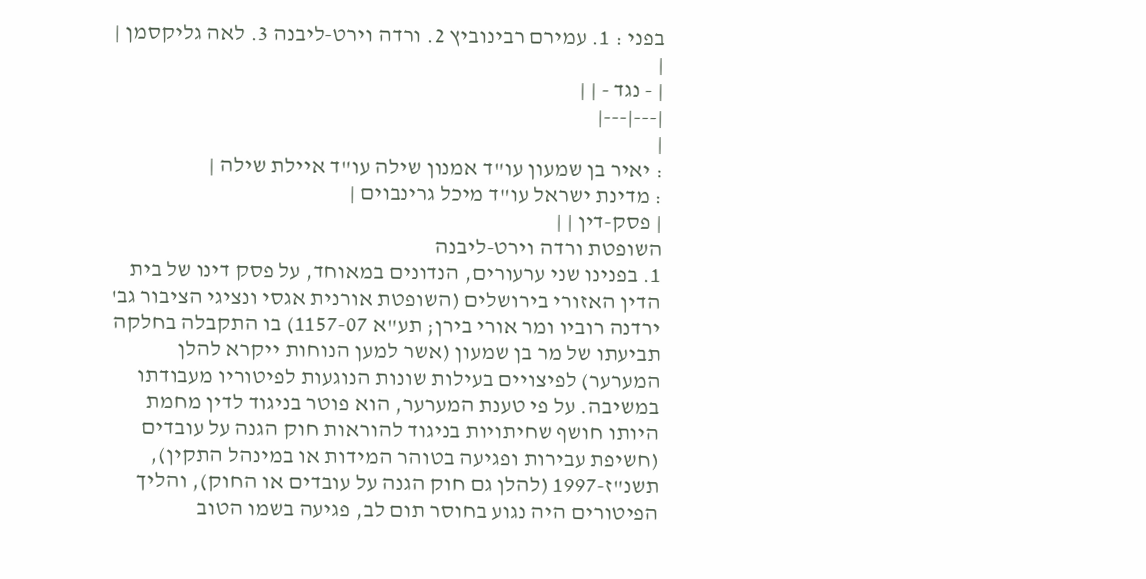בפני : 1. עמירם רבינוביץ 2. ורדה וירט-ליבנה 3. לאה גליקסמן |
|
| - נגד - | |
|---|---|
|
: יאיר בן שמעון עו"ד אמנון שילה עו"ד איילת שילה |
: מדינת ישראל עו"ד מיכל גרינבוים |
| פסק-דין | |
השופטת ורדה וירט-ליבנה
1. בפנינו שני ערעורים, הנדונים במאוחד, על פסק דינו של בית הדין האזורי בירושלים (השופטת אורנית אגסי ונציגי הציבור גב' ירדנה רוביו ומר אורי בירן; תע"א 1157-07) בו התקבלה בחלקה תביעתו של מר בן שמעון (אשר למען הנוחות ייקרא להלן המערער) לפיצויים בעילות שונות הנוגעות לפיטוריו מעבודתו במשיבה. על פי טענת המערער, הוא פוטר בניגוד לדין מחמת היותו חושף שחיתויות בניגוד להוראות חוק הגנה על עובדים (חשיפת עבירות ופגיעה בטוהר המידות או במינהל התקין), תשנ"ז-1997 (להלן גם חוק הגנה על עובדים או החוק), והליך הפיטורים היה נגוע בחוסר תום לב, פגיעה בשמו הטוב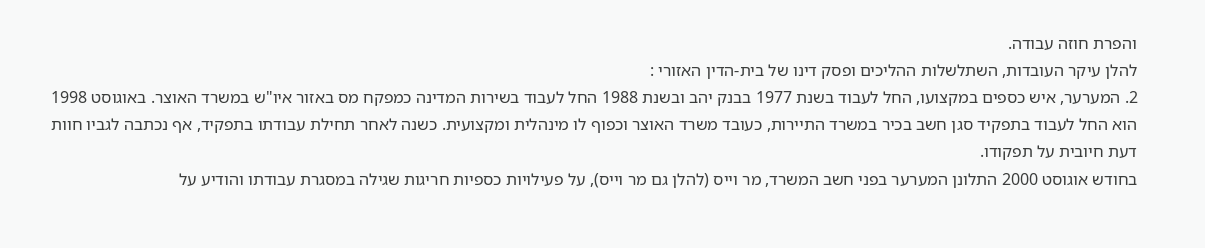והפרת חוזה עבודה.
להלן עיקר העובדות, השתלשלות ההליכים ופסק דינו של בית-הדין האזורי :
2. המערער, איש כספים במקצועו, החל לעבוד בשנת 1977 בבנק יהב ובשנת 1988 החל לעבוד בשירות המדינה כמפקח מס באזור איו"ש במשרד האוצר. באוגוסט 1998 הוא החל לעבוד בתפקיד סגן חשב בכיר במשרד התיירות, כעובד משרד האוצר וכפוף לו מינהלית ומקצועית. כשנה לאחר תחילת עבודתו בתפקיד, אף נכתבה לגביו חוות דעת חיובית על תפקודו.
בחודש אוגוסט 2000 התלונן המערער בפני חשב המשרד, מר וייס (להלן גם מר וייס), על פעילויות כספיות חריגות שגילה במסגרת עבודתו והודיע על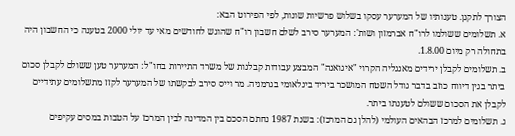הצורך לתקנן. טענותיו של המערער עסקו בשלוש פרשיות שונות, לפי הפירוט הבא:
א. תשלומים ששולמו לרו"ח אברמזון ושות': המערער סירב לשלם חשבון רו"ח שהוגש לחודשים מאי עד יולי 2000 בטענה כי החשבון היה בתחולה רק מיום 1.8.00.
ב. תשלומים לקבלן ירידים מאנגליה הקרוי "איגואנה" המבצע עבודות קבלנות של משרד התיירות בחו"ל: המערער טען ששולם לקבלן סכום ביתר בגין דיווח כוזב בדבר גודל השטח המושכר ביריד בינלאומי בגרמניה. מר וייס סירב לבקשתו של המערער לקזז מתשלומים עתידיים לקבלן את הסכום ששולם לטענתו ביתר.
ג. תשלומים למרכז הבהאים העולמי (להלן גם המרכז): בשנת 1987 נחתם הסכם בין המדינה לבין המרכז על הטבות במסים עקיפים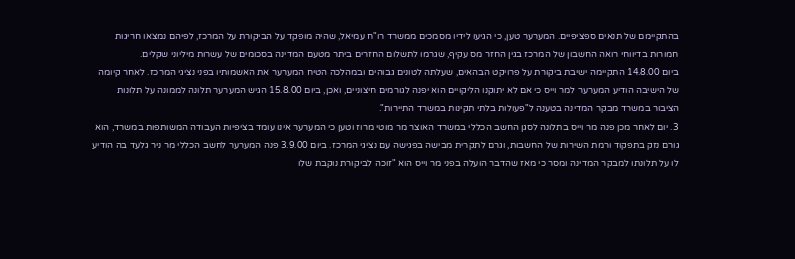בהתקיימם של תנאים ספציפיים. המערער טען, כי הגיעו לידיו מסמכים ממשרד רו"ח עמיאל, שהיה מופקד על הביקורת על המרכז, לפיהם נמצאו חריגות חמורות בדיווחי רואה החשבון של המרכז בגין החזר מס עקיף, שגרמו לתשלום החזרים ביתר מטעם המדינה בסכומים של עשרות מיליוני שקלים.
ביום 14.8.00 התקיימה ישיבת ביקורת על פרויקט הבהאים, שעלתה לטונים גבוהים ובמהלכה הטיח המערער את האשמותיו בפני נציגי המרכז. לאחר קיומה של הישיבה הודיע המערער למר וייס כי אם לא יתוקנו הליקויים הוא יפנה לגורמים חיצוניים, ואכן, ביום 15.8.00 הגיש המערער תלונה לממונה על תלונות הציבור במשרד מבקר המדינה בטענה ל"פעולות בלתי תקינות במשרד התיירות".
3. יום לאחר מכן פנה מר וייס בתלונה לסגן החשב הכללי במשרד האוצר מר מוטי מרוז וטען כי המערער אינו עומד בציפיות העבודה המשותפות במשרד, הוא גורם נזק בתפקוד ורמת השירות של החשבות, וגרם לתקרית מבישה בפגישה עם נציגי המרכז. ביום 3.9.00 פנה המערער לחשב הכללי מר ניר גלעד בה הודיע לו על תלונתו למבקר המדינה ומסר כי מאז שהדבר הועלה בפני מר וייס הוא "זוכה לביקורת נוקבת שלו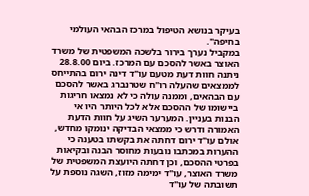בעיקר בנושא הטיפול במרכז הבהאי העולמי בחיפה".
במקביל נערך בירור בלשכה המשפטית של משרד האוצר באשר להסכם עם המרכז. ביום 28.8.00 ניתנה חוות דעת מטעם עו"ד דינה ירום בהתייחס לממצאים שהעלה רו"ח שטרנברג באשר להסכם עם הבהאים, וממנה עולה כי לא נמצאו חריגות ביישומו של ההסכם אלא לכל היותר היו אי הבנות בעניין. המערער השיג על חוות הדעת האמורה ודרש כי ממצאי הבדיקה ינומקו מחדש, אולם עו"ד ירום דחתה את בקשתו בטענה כי ההערות במכתבו נובעות מחוסר הבנה ובקיאות בפרטי ההסכם, וכן דחתה היועצת המשפטית של משרד האוצר, עו"ד ימימה מזוז, השגה נוספת על תשובתה של עו"ד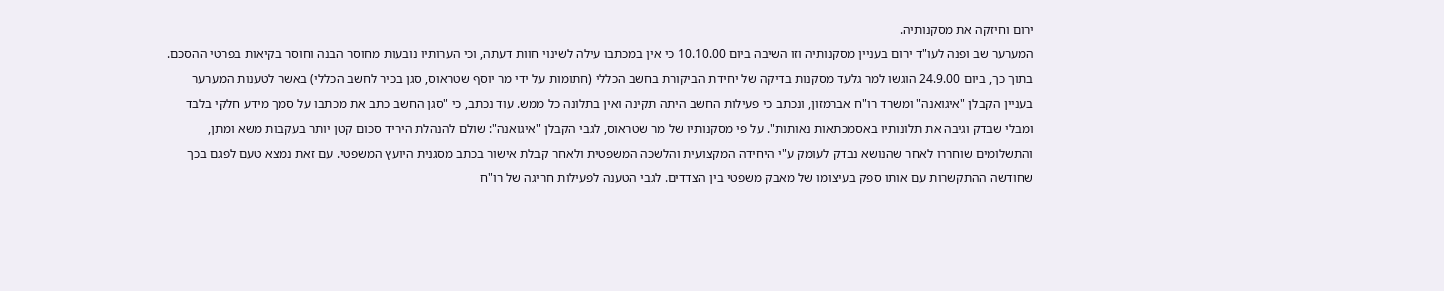ירום וחיזקה את מסקנותיה.
המערער שב ופנה לעו"ד ירום בעניין מסקנותיה וזו השיבה ביום 10.10.00 כי אין במכתבו עילה לשינוי חוות דעתה, וכי הערותיו נובעות מחוסר הבנה וחוסר בקיאות בפרטי ההסכם.
בתוך כך, ביום 24.9.00 הוגשו למר גלעד מסקנות בדיקה של יחידת הביקורת בחשב הכללי (חתומות על ידי מר יוסף שטראוס, סגן בכיר לחשב הכללי) באשר לטענות המערער בעניין הקבלן "איגואנה" ומשרד רו"ח אברמזון, ונכתב כי פעילות החשב היתה תקינה ואין בתלונה כל ממש. עוד נכתב, כי "סגן החשב כתב את מכתבו על סמך מידע חלקי בלבד ומבלי שבדק וגיבה את תלונותיו באסמכתאות נאותות". על פי מסקנותיו של מר שטראוס, לגבי הקבלן "איגואנה": שולם להנהלת היריד סכום קטן יותר בעקבות משא ומתן, והתשלומים שוחררו לאחר שהנושא נבדק לעומק ע"י היחידה המקצועית והלשכה המשפטית ולאחר קבלת אישור בכתב מסגנית היועץ המשפטי. עם זאת נמצא טעם לפגם בכך שחודשה ההתקשרות עם אותו ספק בעיצומו של מאבק משפטי בין הצדדים. לגבי הטענה לפעילות חריגה של רו"ח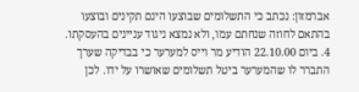אברמזון: נכתב כי התשלומים שבוצעו הינם תקינים ובוצעו בהתאם לחוזה שנחתם עמו, ולא נמצא ניגוד עניינים בהעסקתו.
4. ביום 22.10.00 הודיע מר וייס למערער כי בבדיקה שערך התברר לו שהמערער ביטל תשלומים שאושרו על ידו. לכן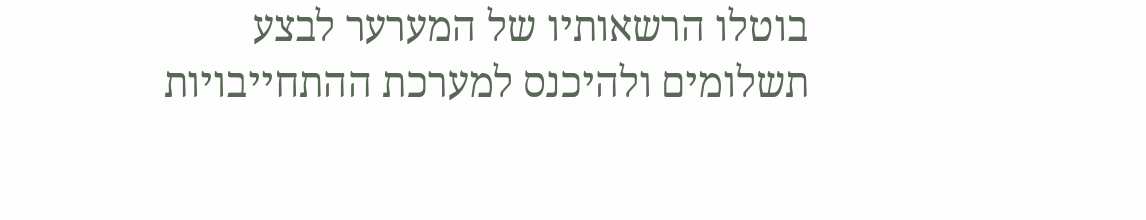בוטלו הרשאותיו של המערער לבצע תשלומים ולהיכנס למערכת ההתחייבויות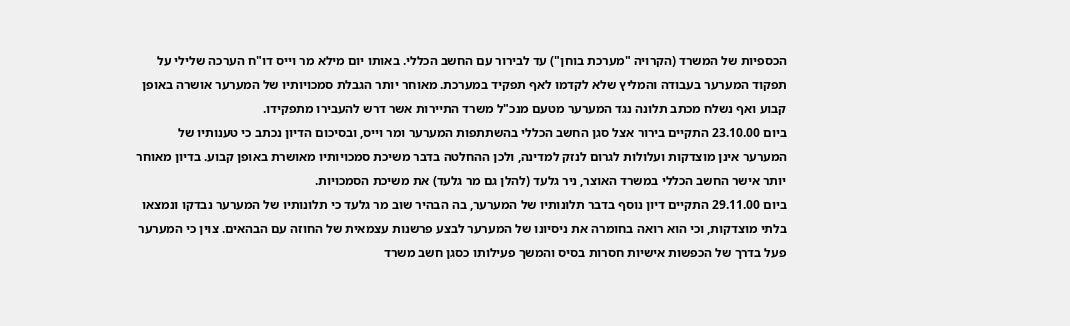הכספיות של המשרד (הקרויה "מערכת בוחן") עד לבירור עם החשב הכללי. באותו יום מילא מר וייס דו"ח הערכה שלילי על תפקוד המערער בעבודה והמליץ שלא לקדמו לאף תפקיד במערכת. מאוחר יותר הגבלת סמכויותיו של המערער אושרה באופן קבוע ואף נשלח מכתב תלונה נגד המערער מטעם מנכ"ל משרד התיירות אשר דרש להעבירו מתפקידו.
ביום 23.10.00 התקיים בירור אצל סגן החשב הכללי בהשתתפות המערער ומר וייס, ובסיכום הדיון נכתב כי טענותיו של המערער אינן מוצדקות ועלולות לגרום לנזק למדינה, ולכן ההחלטה בדבר משיכת סמכויותיו מאושרת באופן קבוע. בדיון מאוחר יותר אישר החשב הכללי במשרד האוצר, ניר גלעד (להלן גם מר גלעד) את משיכת הסמכויות.
ביום 29.11.00 התקיים דיון נוסף בדבר תלונותיו של המערער, בה הבהיר שוב מר גלעד כי תלונותיו של המערער נבדקו ונמצאו בלתי מוצדקות, וכי הוא רואה בחומרה את ניסיונו של המערער לבצע פרשנות עצמאית של החוזה עם הבהאים. צוין כי המערער פעל בדרך של הכפשות אישיות חסרות בסיס והמשך פעילותו כסגן חשב משרד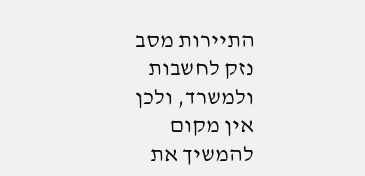התיירות מסב נזק לחשבות ולמשרד, ולכן אין מקום להמשיך את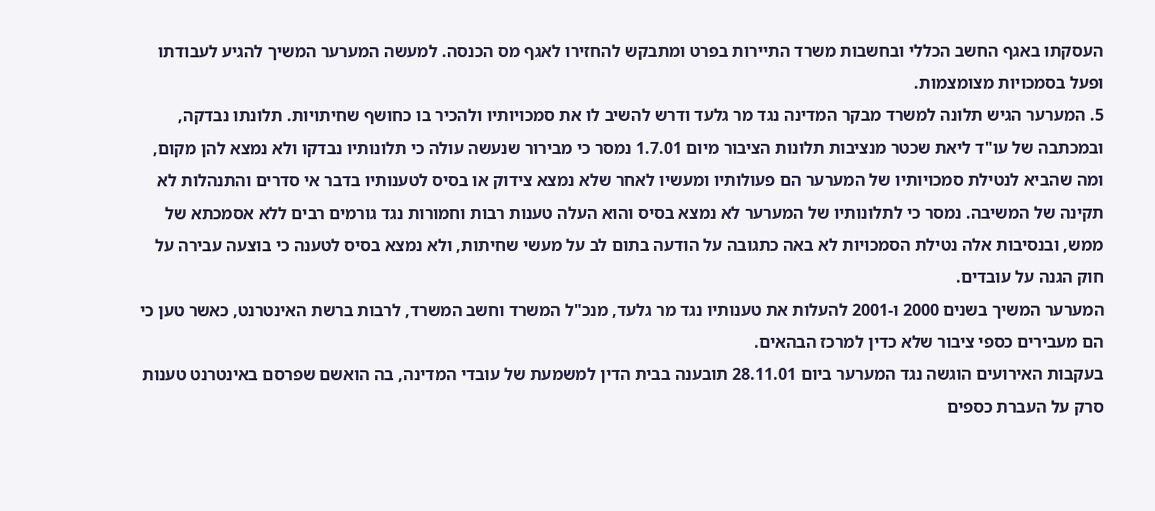העסקתו באגף החשב הכללי ובחשבות משרד התיירות בפרט ומתבקש להחזירו לאגף מס הכנסה. למעשה המערער המשיך להגיע לעבודתו ופעל בסמכויות מצומצמות.
5. המערער הגיש תלונה למשרד מבקר המדינה נגד מר גלעד ודרש להשיב לו את סמכויותיו ולהכיר בו כחושף שחיתויות. תלונתו נבדקה, ובמכתבה של עו"ד ליאת שכטר מנציבות תלונות הציבור מיום 1.7.01 נמסר כי מבירור שנעשה עולה כי תלונותיו נבדקו ולא נמצא להן מקום, ומה שהביא לנטילת סמכויותיו של המערער הם פעולותיו ומעשיו לאחר שלא נמצא צידוק או בסיס לטענותיו בדבר אי סדרים והתנהלות לא תקינה של המשיבה. נמסר כי לתלונותיו של המערער לא נמצא בסיס והוא העלה טענות רבות וחמורות נגד גורמים רבים ללא אסמכתא של ממש, ובנסיבות אלה נטילת הסמכויות לא באה כתגובה על הודעה בתום לב על מעשי שחיתות, ולא נמצא בסיס לטענה כי בוצעה עבירה על חוק הגנה על עובדים.
המערער המשיך בשנים 2000 ו-2001 להעלות את טענותיו נגד מר גלעד, מנכ"ל המשרד וחשב המשרד, לרבות ברשת האינטרנט, כאשר טען כי הם מעבירים כספי ציבור שלא כדין למרכז הבהאים.
בעקבות האירועים הוגשה נגד המערער ביום 28.11.01 תובענה בבית הדין למשמעת של עובדי המדינה, בה הואשם שפרסם באינטרנט טענות סרק על העברת כספים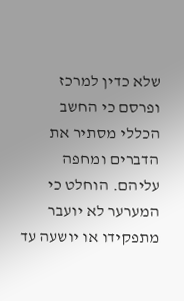שלא כדין למרכז ופרסם כי החשב הכללי מסתיר את הדברים ומחפה עליהם. הוחלט כי המערער לא יועבר מתפקידו או יושעה עד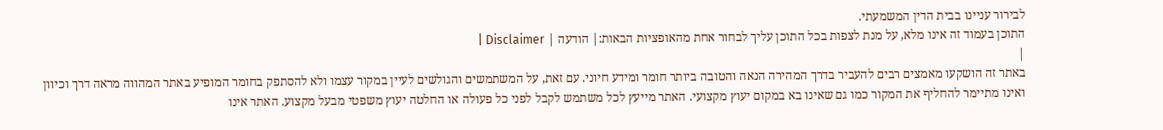לבירור עניינו בבית הדין המשמעתי.
התוכן בעמוד זה אינו מלא, על מנת לצפות בכל התוכן עליך לבחור אחת מהאופציות הבאות:| הודעה | Disclaimer |
|
באתר זה הושקעו מאמצים רבים להעביר בדרך המהירה הנאה והטובה ביותר חומר ומידע חיוני. עם זאת, על המשתמשים והגולשים לעיין במקור עצמו ולא להסתפק בחומר המופיע באתר המהווה מראה דרך וכיוון ואינו מתיימר להחליף את המקור כמו גם שאינו בא במקום יעוץ מקצועי. האתר מייעץ לכל משתמש לקבל לפני כל פעולה או החלטה יעוץ משפטי מבעל מקצוע. האתר אינו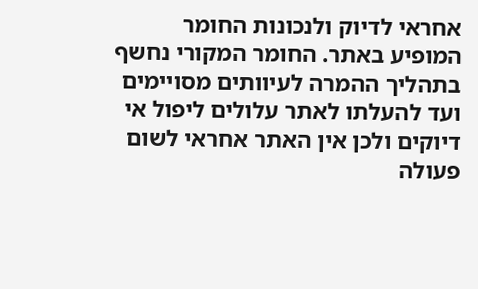אחראי לדיוק ולנכונות החומר המופיע באתר. החומר המקורי נחשף בתהליך ההמרה לעיוותים מסויימים ועד להעלתו לאתר עלולים ליפול אי דיוקים ולכן אין האתר אחראי לשום פעולה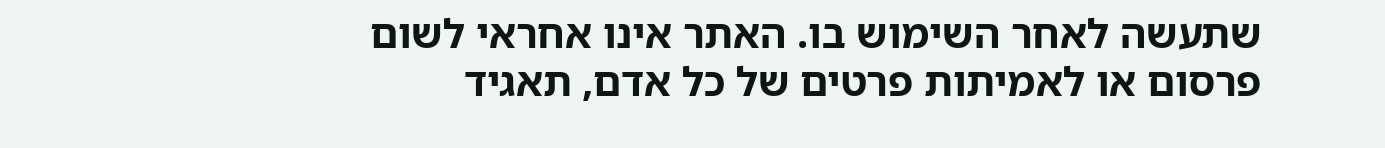שתעשה לאחר השימוש בו. האתר אינו אחראי לשום פרסום או לאמיתות פרטים של כל אדם, תאגיד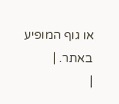או גוף המופיע באתר. |
|